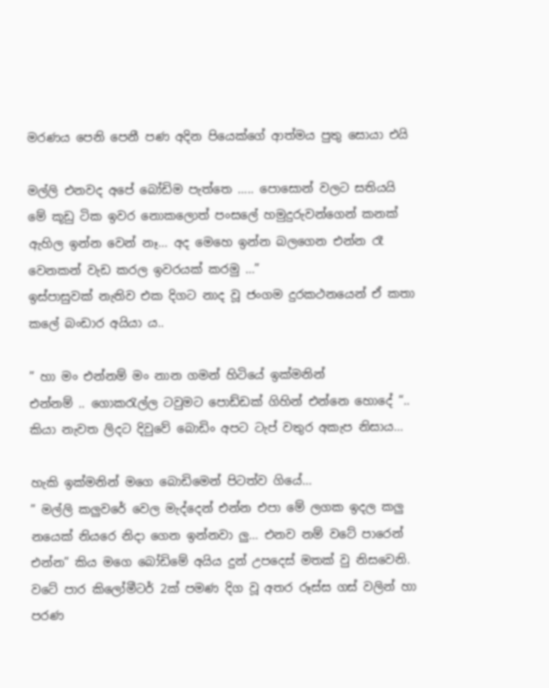මරණය පෙනි පෙනී පණ අදින පියෙක්ගේ ආත්මය පුතු සොයා එයි

මල්ලි එනවද අපේ බෝඩිම පැත්තෙ ….. පොසොන් වලට සතියයි මේ කූඩු ටික ඉවර නොකලොත් පංසලේ හමුදුරුවන්ගෙන් කනක් ඇහිල ඉන්න වෙන් නෑ… අද මෙහෙ ඉන්න බලගෙන එන්න රෑ වෙනකන් වැඩ කරල ඉවරයක් කරමු …”
ඉස්පාසුවක් නැතිව එක දිගට නාද වූ ජංගම දුරකථනයෙන් ඒ කතා කලේ බංඩාර අයියා ය..

” හා මං එන්නම් මං නාන ගමන් හිටියේ ඉක්මනින්
එන්නම් .. ගොකරැල්ල ටවුමට පොඩ්ඩක් ගිහින් එන්නෙ හොදේ “.. කියා නැවත ලිදට දිවුවේ බොඩිං අපට ටැප් වතුර අකැප නිසාය…

හැකි ඉක්මනින් මගෙ බොඩිමෙන් පිටත්ව ගියේ…
” මල්ලි කලුවරේ වෙල මැද්දෙන් එන්න එපා මේ ලගක ඉදල කලු නයෙක් නියරෙ නිදා ගෙන ඉන්නවා ලු… එනව නම් වටේ පාරෙන් එන්න” කිය මගෙ බෝඩිමේ අයිය දුන් උපදෙස් මතක් වු නිසවෙනි. වටේ පාර කිලෝමීටර් 2ක් පමණ දිග වූ අතර රූස්ස ගස් වලින් හා පරණ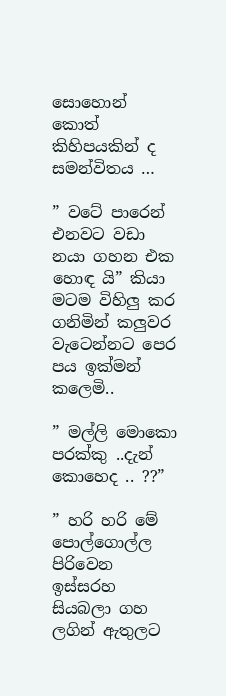සොහොන් කොත් කිහිපයකින් ද සමන්විතය …

” වටේ පාරෙන් එනවට වඩා නයා ගහන එක හොඳ යි” කියා මටම විහිලු කර ගනිමින් කලුවර වැටෙන්නට පෙර පය ඉක්මන් කලෙමි..

” මල්ලි මොකො පරක්කු ..දැන් කොහෙද .. ??”

” හරි හරි මේ පොල්ගොල්ල පිරිවෙන ඉස්සරහ සියබලා ගහ ලගින් ඇතුලට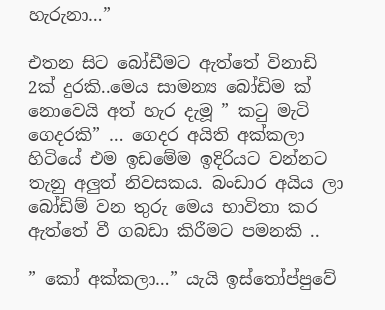හැරුනා…”

එතන සිට බෝඩීමට ඇත්තේ විනාඩි 2ක් දුරකි..මෙය සාමන්‍ය බෝඩිම ක් නොවෙයි අත් හැර දැමූ ” කටු මැටි ගෙදරකි” … ගෙදර අයිති අක්කලා හිටියේ එම ඉඩමේම ඉදිරියට වන්නට තැනු අලුත් නිවසකය. බංඩාර අයිය ලා බෝඩිම් වන තුරු මෙය භාවිතා කර ඇත්තේ වී ගබඩා කිරීමට පමනකි ..

” කෝ අක්කලා…” යැයි ඉස්තෝප්පුවේ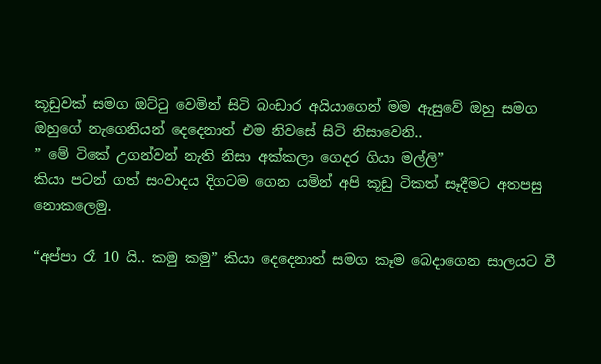කූඩුවක් සමග ඔට්ටු වෙමින් සිටි බංඩාර අයියාගෙන් මම ඇසුවේ ඔහු සමග ඔහුගේ නැගෙනියන් දෙදෙනාත් එම නිවසේ සිටි නිසාවෙනි..
” මේ ටිකේ උගන්වන් නැති නිසා අක්කලා ගෙදර ගියා මල්ලි”
කියා පටන් ගත් සංවාදය දිගටම ගෙන යමින් අපි කූඩු ටිකත් සෑදීමට අතපසු නොකලෙමු.

“අප්පා රෑ 10 යි.. කමු කමු” කියා දෙදෙනාත් සමග කෑම බෙදාගෙන සාලයට වී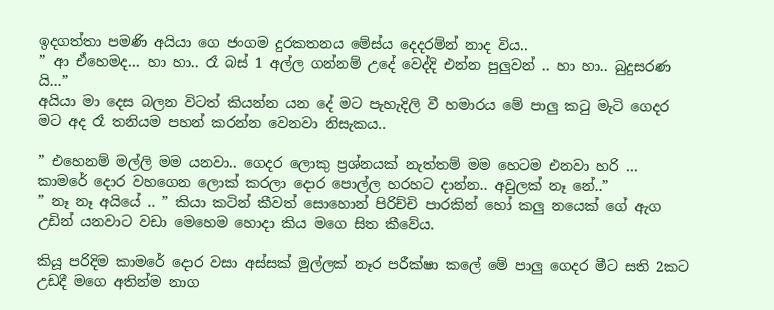ඉදගත්තා පමණි අයියා ගෙ ජංගම දුරකතනය මේස්ය දෙදරම්න් නාද විය..
” ආ ඒහෙමද… හා හා.. රෑ බස් 1 අල්ල ගන්නම් උදේ වෙද්දි එන්න පුලුවන් .. හා හා.. බුදුසරණ යි…”
අයියා මා දෙස බලන විටත් කියන්න යන දේ මට පැහැදිලි වී හමාරය මේ පාලු කටු මැටි ගෙදර මට අද රෑ තනියම පහන් කරන්න වෙනවා නිසැකය..

” එහෙනම් මල්ලි මම යනවා.. ගෙදර ලොකු ප්‍රශ්නයක් නැත්තම් මම හෙටම එනවා හරි … කාමරේ දොර වහගෙන ලොක් කරලා දොර පොල්ල හරහට දාන්න.. අවුලක් නෑ නේ..”
” නෑ නෑ අයියේ .. ” කියා කටින් කීවත් සොහොන් පිරිච්චි පාරකින් හෝ කලු නයෙක් ගේ ඇග උඩින් යනවාට වඩා මෙහෙම හොදා කිය මගෙ සිත කීවේය.

කියූ පරිදිම කාමරේ දොර වසා අස්සක් මුල්ලක් නෑර පරීක්ෂා කලේ මේ පාලු ගෙදර මීට සති 2කට උඩදී මගෙ අතින්ම නාග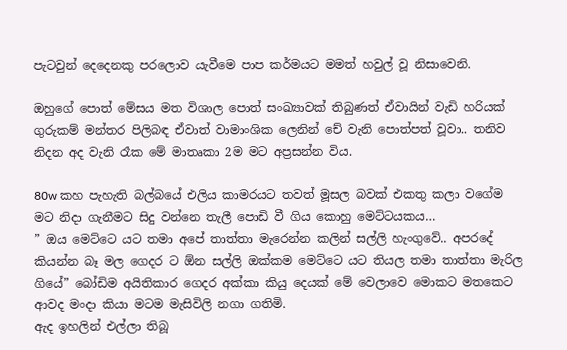පැටවුන් දෙදෙනකු පරලොව යැවීමෙ පාප කර්මයට මමත් හවුල් වූ නිසාවෙනි.

ඔහුගේ පොත් මේසය මත විශාල පොත් සංඛ්‍යාවක් තිබුණත් ඒවායින් වැඩි හරියක් ගුරුකම් මන්තර පිලිබඳ ඒවාත් වාමාංශික ලෙනින් චේ වැනි පොත්පත් වූවා.. තනිව නිදන අද වැනි රෑක මේ මාතෘකා 2ම මට අප්‍රසන්න විය.

80w කහ පැහැති බල්බයේ එලිය කාමරයට තවත් මූසල බවක් එකතු කලා වගේම මට නිදා ගැනීමට සිදු වන්නෙ තැලී පොඩි වී ගිය කොහු මෙට්ටයකය…
” ඔය මෙට්ටෙ යට තමා අපේ තාත්තා මැරෙන්න කලින් සල්ලි හැංගුවේ.. අපරදේ කියන්න බෑ මල ගෙදර ට ඕන සල්ලි ඔක්කම මෙට්ටෙ යට තියල තමා තාත්තා මැරිල ගියේ” බෝඩිම අයිතිකාර ගෙදර අක්කා කියු දෙයක් මේ වෙලාවෙ මොකට මතකෙට ආවද මංදා කියා මටම මැසිවිලි නගා ගතිමි.
ඇද ඉහලින් එල්ලා තිබූ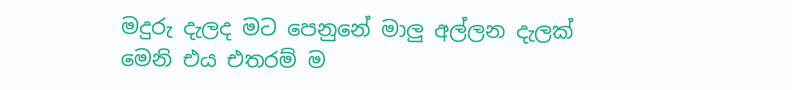මදුරු දැලද මට පෙනුනේ මාලු අල්ලන දැලක් මෙනි එය එතරම් ම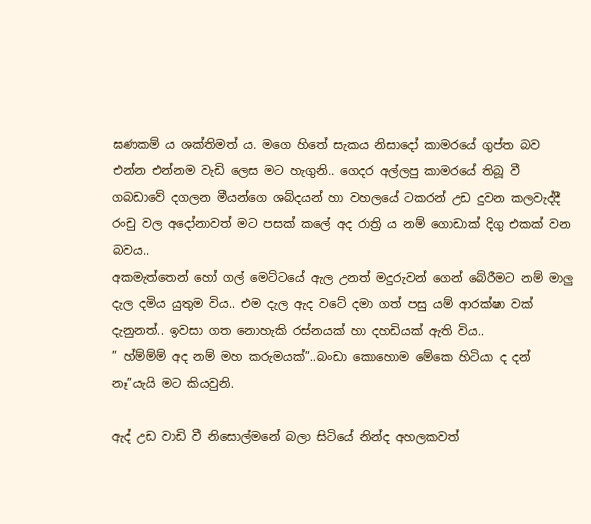ඝණකම් ය ශක්තිමත් ය. මගෙ හිතේ සැකය නිසාදෝ කාමරයේ ගුප්ත බව එන්න එන්නම වැඩි ලෙස මට හැගුනි.. ගෙදර අල්ලපු කාමරයේ තිබූ වී ගබඩාවේ දගලන මීයන්ගෙ ශබ්දයන් හා වහලයේ ටකරන් උඩ දුවන කලවැද්දී රංචු වල අදෝනාවත් මට පසක් කලේ අද රාත්‍රි ය නම් ගොඩාක් දිගු එකක් වන බවය..
අකමැත්තෙන් හෝ ගල් මෙට්ටයේ ඇල උනත් මදුරුවන් ගෙන් බේරීමට නම් මාලු දැල දමිය යුතුම විය.. එම දැල ඇද වටේ දමා ගත් පසු යම් ආරක්ෂා වක් දැනුනත්.. ඉවසා ගත නොහැකි රස්නයක් හා දහඩියක් ඇති විය..
” හ්ම්ම්ම් අද නම් මහ කරුමයක්”..බංඩා කොහොම මේකෙ හිටියා ද දන් නෑ”යැයි මට කියවුනි.

ඇද් උඩ වාඩි වී නිසොල්මනේ බලා සිටියේ නින්ද අහලකවත්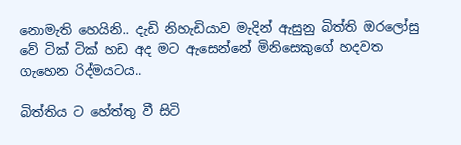නොමැති හෙයිනි.. දැඩි නිහැඩියාව මැදින් ඇසුනු බිත්ති ඔරලෝසු වේ ටික් ටික් හඩ අද මට ඇසෙන්නේ මිනිසෙකුගේ හදවත ගැහෙන රිද්මයටය..

බිත්තිය ට හේත්තු වී සිටි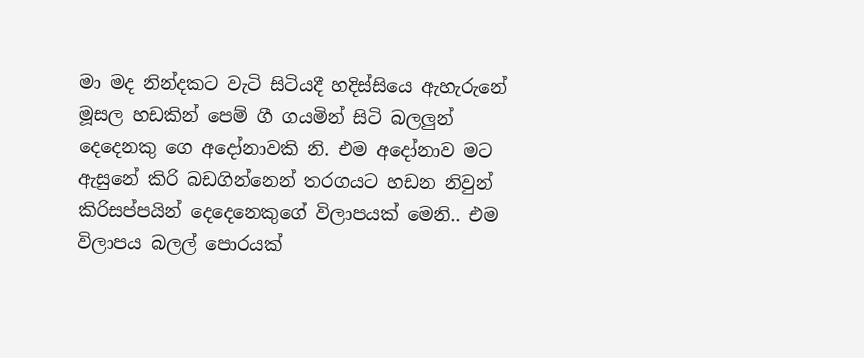මා මද නින්දකට වැටි සිටියදී හදිස්සියෙ ඇහැරුනේ මූසල හඩකින් පෙම් ගී ගයමින් සිටි බලලුන් දෙදෙනකු ගෙ අදෝනාවකි නි. එම අදෝනාව මට ඇසුනේ කිරි බඩගින්නෙන් තරගයට හඩන නිවුන් කිරිසප්පයින් දෙදෙනෙකුගේ විලාපයක් මෙනි.. එම විලාපය බලල් පොරයක්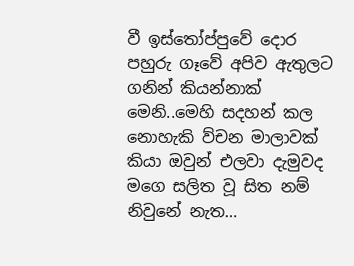වී ඉස්තෝප්පුවේ දොර පහුරු ගෑවේ අපිව ඇතුලට ගනින් කියන්නාක් මෙනි..මෙහි සදහන් කල නොහැකි ව්චන මාලාවක් කියා ඔවුන් එලවා දැමුවද මගෙ සලිත වූ සිත නම් නිවුනේ නැත…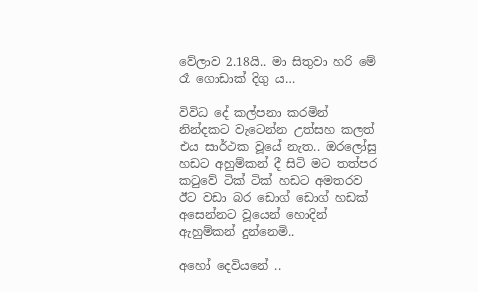වේලාව 2.18යි.. මා සිතුවා හරි මේ රෑ ගොඩාක් දිගු ය…

විවිධ දේ කල්පනා කරමින් නින්දකට වැටෙන්න උත්සහ කලත් එය සාර්ථක වූයේ නැත.. ඔරලෝසු හඩට අහුම්කන් දී සිටි මට තත්පර කටුවේ ටික් ටික් හඩට අමතරව ඊට වඩා බර ඩොග් ඩොග් හඩක් අසෙන්නට වූයෙන් හොදින් ඇහුම්කන් දුන්නෙමි..

අහෝ දෙවියනේ ..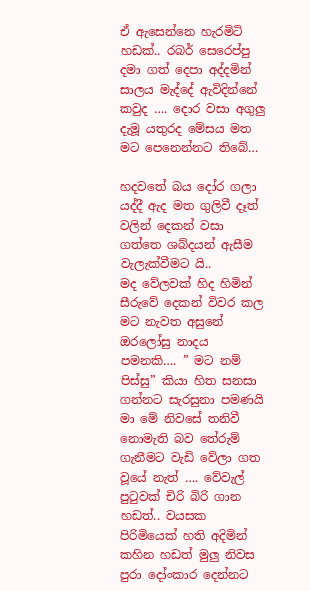ඒ ඇසෙන්නෙ හැරමිටි හඩක්.. රබර් සෙරෙප්පු දමා ගත් දෙපා අද්දමින් සාලය මැද්දේ ඇවිදින්නේ කවුද …. දොර වසා අගුලු දැමූ යතුරද මේසය මත මට පෙනෙන්නට තිබේ…

හදවතේ බය දෝර ගලා යද්දී ඇද මත ගුලිවී දෑත් වලින් දෙකන් වසා ගත්තෙ ශබ්දයන් ඇසීම වැලැක්වීමට යි..
මද වේලවක් හිද හිමින් සීරුවේ දෙකන් විවර කල මට නැවත අසුනේ ඔරලෝසු නාදය පමනකි…. ” මට නම් පිස්සු” කියා හිත සනසා ගන්නට සැරසුනා පමණයි මා මේ නිවසේ තනිවී නොමැති බව තේරුම් ගැනීමට වැඩි වේලා ගත වූයේ නැත් …. වේවැල් පුටුවක් චිරි බිරි ගාන හඩත්.. වයසක පිරිමියෙක් හති අදිමින් කහින හඩත් මුලු නිවස පුරා දෝංකාර දෙන්නට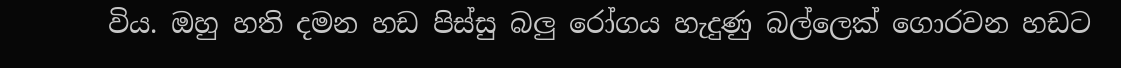විය. ඔහු හති දමන හඩ පිස්සු බලු රෝගය හැදුණු බල්ලෙක් ගොරවන හඩට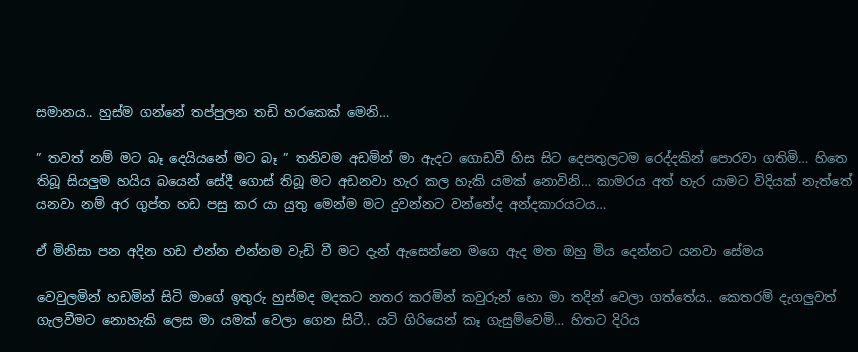සමානය.. හුස්ම ගන්නේ තප්පුලන තඩි හරකෙක් මෙනි…

” තවත් නම් මට බෑ දෙයියනේ මට බෑ ” තනිවම අඩමින් මා ඇදට ගොඩවී හිස සිට දෙපතුලටම රෙද්දකින් පොරවා ගතිමි… හිතෙ තිබූ සියලුම හයිය බයෙන් සේදී ගොස් තිබූ මට අඩනවා හැර කල හැකි යමක් නොවිනි… කාමරය අත් හැර යාමට විදියක් නැත්තේ යනවා නම් අර ගුප්ත හඩ පසු කර යා යුතු මෙන්ම මට දුවන්නට වන්නේද අන්දකාරයටය…

ඒ මිනිසා පන අදින හඩ එන්න එන්නම වැඩි වී මට දැන් ඇසෙන්නෙ මගෙ ඇද මත ඔහු මිය දෙන්නට යනවා සේමය

වෙවුලමින් හඩමින් සිටි මාගේ ඉතුරු හුස්මද මදකට නතර කරමින් කවුරුන් හො මා තදින් වෙලා ගත්තේය.. කෙතරම් දැගලුවත් ගැලවීමට නොහැකි ලෙස මා යමක් වෙලා ගෙන සිටී.. යටි ගිරියෙන් කෑ ගැසුම්වෙමි… හිතට දිරිය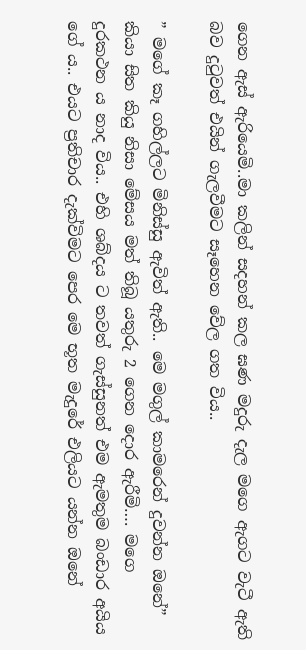ගෙන ඇස් ඇරියෙමි..මා කලින් සදහන් කල ඝණ මදුරු දැල මගෙ ඇගට වැටී ඇති බව දුටුවත් එයින් ගැලවීමට සෑහෙන වේල ගත විය..

” මගේ කෑ ගහිල්ලට මිනිස්සු ඇවිත් ඇති.. මෙ මගුල් කාමරෙන් දුවන්න ඔනේ” කියා සිත කියු නිසා මේසය මත් තිබූ යතුරු 2 ගෙන දොර ඇරීමි…. මගෙ දුරකථන ය නාද විය.. එහි ශබ්දය ට තවත් ගැස්සුනත් එම ඇමතුම බංඩාර අයිය ගේ ය.. එයට ප්‍රතිචාර දැක්විමට පෙර මෙ භූත මැදුරේ එලියට යන්න ඔනේ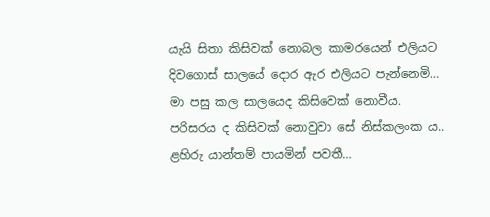යැයි සිතා කිසිවක් නොබල කාමරයෙන් එලියට දිවගොස් සාලයේ දොර ඇර එලියට පැන්නෙමි… මා පසු කල සාලයෙද කිසිවෙක් නොවීය. පරිසරය ද කිසිවක් නොවුවා සේ නිස්කලංක ය.. ළහිරු යාන්තම් පායමින් පවතී…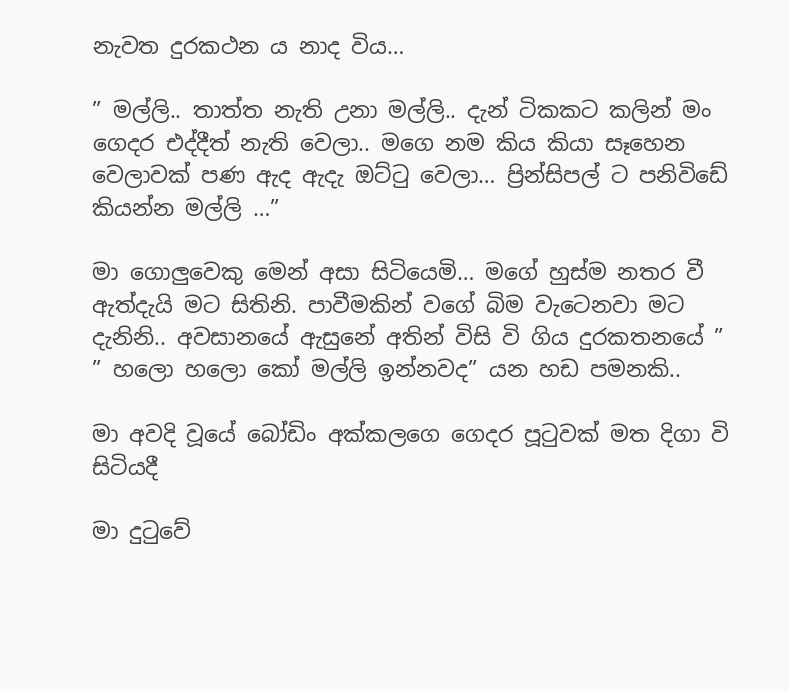නැවත දුරකථන ය නාද විය…

” මල්ලි.. තාත්ත නැති උනා මල්ලි.. දැන් ටිකකට කලින් මං ගෙදර එද්දීත් නැති වෙලා.. මගෙ නම කිය කියා සෑහෙන වෙලාවක් පණ ඇද ඇදැ ඔට්ටු වෙලා… ප්‍රින්සිපල් ට පනිවිඩේ කියන්න මල්ලි …”

මා ගොලුවෙකු මෙන් අසා සිටියෙමි… මගේ හුස්ම නතර වී ඇත්දැයි මට සිතිනි. පාවීමකින් වගේ බිම වැටෙනවා මට දැනිනි.. අවසානයේ ඇසුනේ අතින් විසි වි ගිය දුරකතනයේ ” ” හලො හලො කෝ මල්ලි ඉන්නවද” යන හඩ පමනකි..

මා අවදි වූයේ බෝඩිං අක්කලගෙ ගෙදර පූටුවක් මත දිගා වි සිටියදී

මා දුටුවේ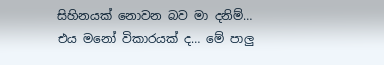සිහිනයක් නොවන බව මා දනිම්… එය මනෝ විකාරයක් ද… මේ පාලු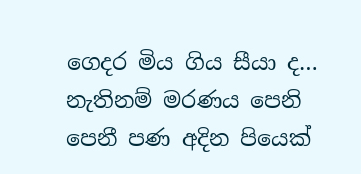ගෙදර මිය ගිය සීයා ද… නැතිනම් මරණය පෙනි පෙනී පණ අදින පියෙක්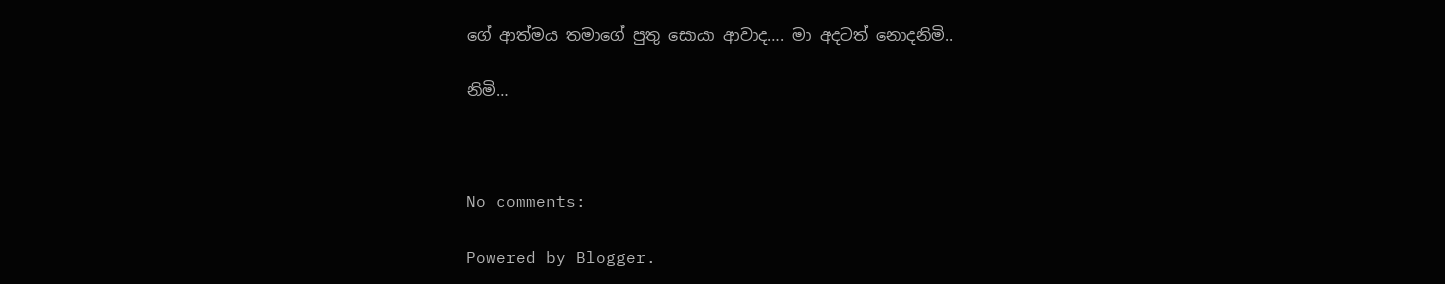ගේ ආත්මය තමාගේ පුතු සොයා ආවාද…. මා අදටත් නොදනිමි..

නිමි…



No comments:

Powered by Blogger.